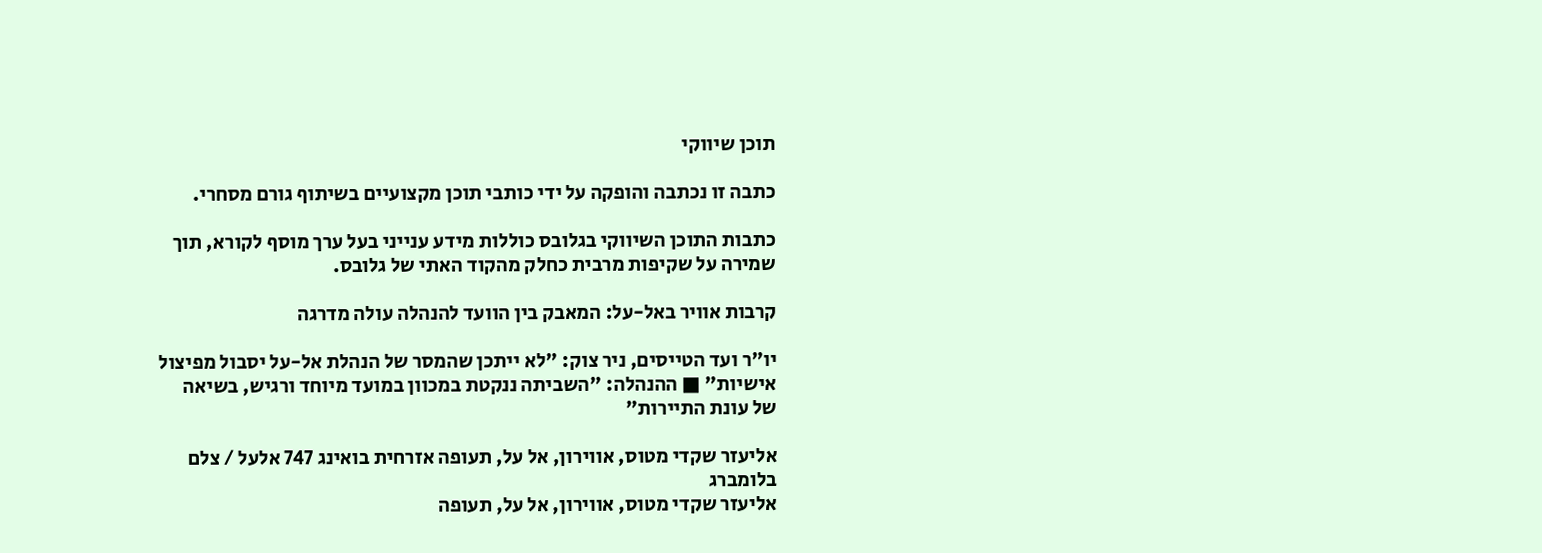תוכן שיווקי

כתבה זו נכתבה והופקה על ידי כותבי תוכן מקצועיים בשיתוף גורם מסחרי.

כתבות התוכן השיווקי בגלובס כוללות מידע ענייני בעל ערך מוסף לקורא, תוך שמירה על שקיפות מרבית כחלק מהקוד האתי של גלובס.

קרבות אוויר באל-על: המאבק בין הוועד להנהלה עולה מדרגה

יו"ר ועד הטייסים, ניר צוק: "לא ייתכן שהמסר של הנהלת אל-על יסבול מפיצול אישיות" ■ ההנהלה: "השביתה ננקטת במכוון במועד מיוחד ורגיש, בשיאה של עונת התיירות"

אליעזר שקדי מטוס, אווירון, אל על, תעופה אזרחית בואינג 747 אלעל / צלם בלומברג
אליעזר שקדי מטוס, אווירון, אל על, תעופה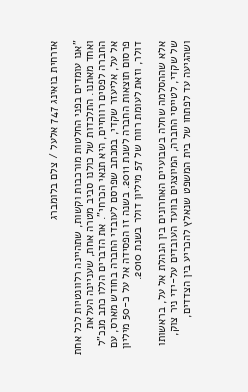אזרחית בואינג 747 אלעל / צלם בלומברג

"אנו עומדים בפני החלטות מורכבות וקשות, שתהיינה רלוונטיות לכל אחת ואחד מאתנו. התלכדות של כולנו סביב מטרה אחת, שעניינה העלאת החברה לפסים רווחיים, היא תנאי הכרחי". את הדברים הללו כתב מנכ"ל אל על, אליעזר שקדי, במכתב שפרסם לעובדי החברה בחודש מארס, עם פרסום תוצאות החברה לשנת 2011. בשנה זו הפסידה אל על כ-50 מיליון דולר, וזאת לעומת רווח של 57 מיליון דולר בשנת 2010.

אלא שההסלמה שחלה בשבועיים האחרונים בין הנהלת אל על, בראשותו של שקדי, לטייסי החברה, המיוצגים בוועד העובדים על-ידי ניר צוק, ושהגיעה עד לפתחו של בית המשפט שנאלץ להכריע בין הצדדים,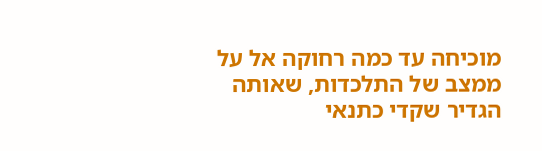מוכיחה עד כמה רחוקה אל על ממצב של התלכדות, שאותה הגדיר שקדי כתנאי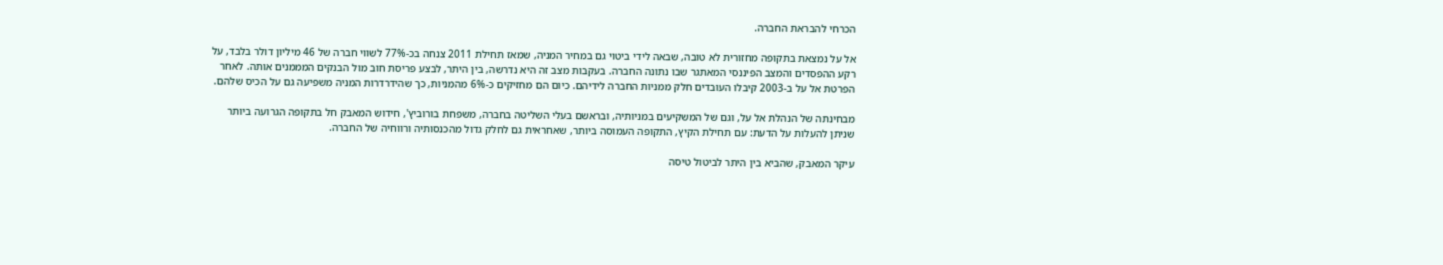הכרחי להבראת החברה.

אל על נמצאת בתקופה מחזורית לא טובה, שבאה לידי ביטוי גם במחיר המניה, שמאז תחילת 2011 צנחה בכ-77% לשווי חברה של 46 מיליון דולר בלבד, על רקע ההפסדים והמצב הפיננסי המאתגר שבו נתונה החברה. בעקבות מצב זה היא נדרשה, בין היתר, לבצע פריסת חוב מול הבנקים המממנים אותה. לאחר הפרטת אל על ב-2003 קיבלו העובדים חלק ממניות החברה לידיהם. כיום הם מחזיקים כ-6% מהמניות, כך שהידרדרות המניה משפיעה גם על הכיס שלהם.

מבחינתה של הנהלת אל על, וגם של המשקיעים במניותיה, ובראשם בעלי השליטה בחברה, משפחת בורוביץ', חידוש המאבק חל בתקופה הגרועה ביותר שניתן להעלות על הדעת: עם תחילת הקיץ, התקופה העמוסה ביותר, שאחראית גם לחלק גדול מהכנסותיה ורווחיה של החברה.

עיקר המאבק, שהביא בין היתר לביטול טיסה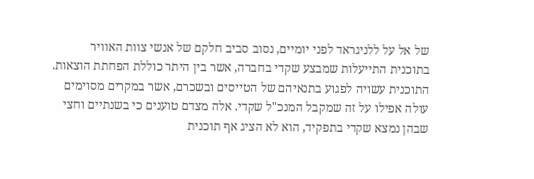של אל על ללניגראד לפני יומיים, נסוב סביב חלקם של אנשי צוות האוויר בתוכנית התייעלות שמבצע שקדי בחברה, אשר בין היתר כוללת הפחתת הוצאות. התוכנית עשויה לפגוע בתנאיהם של הטייסים ובשכרם, אשר במקרים מסוימים עולה אפילו על זה שמקבל המנכ"ל שקדי. אלה מצדם טוענים כי בשנתיים וחצי שבהן נמצא שקדי בתפקיד, הוא לא הציג אף תוכנית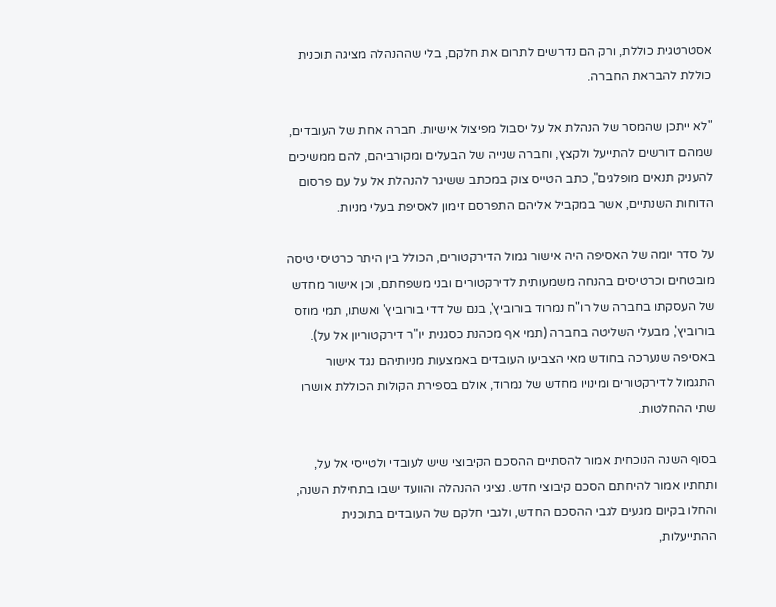אסטרטגית כוללת, ורק הם נדרשים לתרום את חלקם, בלי שההנהלה מציגה תוכנית כוללת להבראת החברה.

"לא ייתכן שהמסר של הנהלת אל על יסבול מפיצול אישיות. חברה אחת של העובדים, שמהם דורשים להתייעל ולקצץ, וחברה שנייה של הבעלים ומקורביהם, להם ממשיכים להעניק תנאים מופלגים", כתב הטייס צוק במכתב ששיגר להנהלת אל על עם פרסום הדוחות השנתיים, אשר במקביל אליהם התפרסם זימון לאסיפת בעלי מניות.

על סדר יומה של האסיפה היה אישור גמול הדירקטורים, הכולל בין היתר כרטיסי טיסה מובטחים וכרטיסים בהנחה משמעותית לדירקטורים ובני משפחתם, וכן אישור מחדש של העסקתו בחברה של רו"ח נמרוד בורוביץ', בנם של דדי בורוביץ' ואשתו, תמי מוזס בורוביץ', מבעלי השליטה בחברה (תמי אף מכהנת כסגנית יו"ר דירקטוריון אל על). באסיפה שנערכה בחודש מאי הצביעו העובדים באמצעות מניותיהם נגד אישור התגמול לדירקטורים ומינויו מחדש של נמרוד, אולם בספירת הקולות הכוללת אושרו שתי ההחלטות.

בסוף השנה הנוכחית אמור להסתיים ההסכם הקיבוצי שיש לעובדי ולטייסי אל על, ותחתיו אמור להיחתם הסכם קיבוצי חדש. נציגי ההנהלה והוועד ישבו בתחילת השנה, והחלו בקיום מגעים לגבי ההסכם החדש, ולגבי חלקם של העובדים בתוכנית ההתייעלות,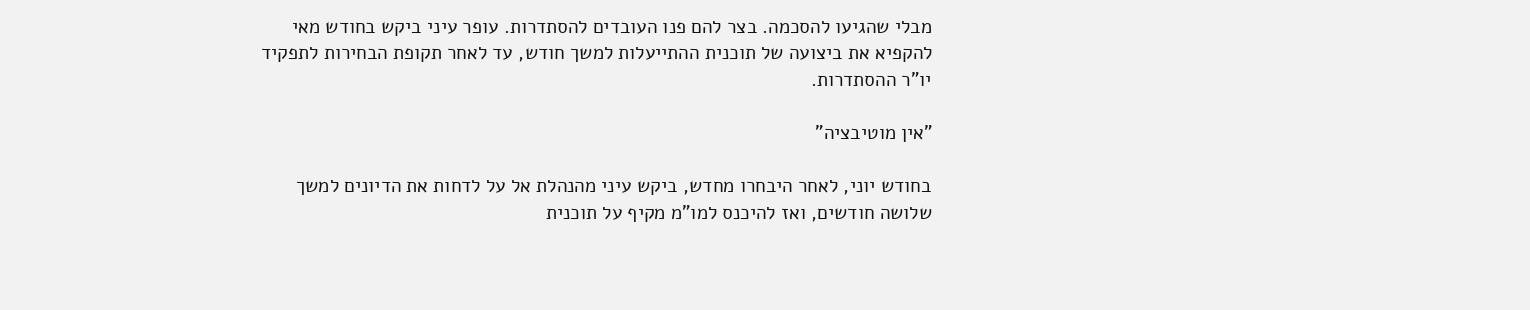מבלי שהגיעו להסכמה. בצר להם פנו העובדים להסתדרות. עופר עיני ביקש בחודש מאי להקפיא את ביצועה של תוכנית ההתייעלות למשך חודש, עד לאחר תקופת הבחירות לתפקיד יו"ר ההסתדרות.

"אין מוטיבציה"

בחודש יוני, לאחר היבחרו מחדש, ביקש עיני מהנהלת אל על לדחות את הדיונים למשך שלושה חודשים, ואז להיכנס למו"מ מקיף על תוכנית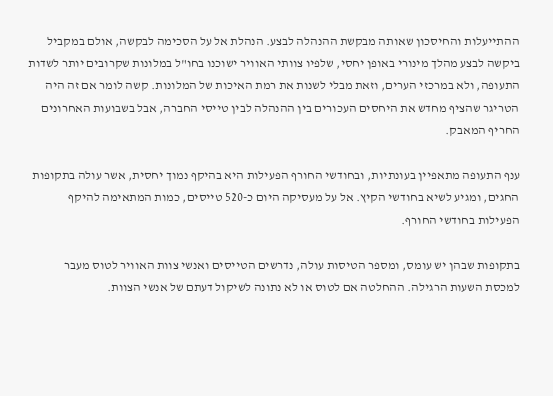ההתייעלות והחיסכון שאותה מבקשת ההנהלה לבצע. הנהלת אל על הסכימה לבקשה, אולם במקביל ביקשה לבצע מהלך מינורי באופן יחסי, שלפיו צוותי האוויר ישוכנו בחו"ל במלונות שקרובים יותר לשדות התעופה, ולא במרכזי הערים, וזאת מבלי לשנות את רמת האיכות של המלונות. קשה לומר אם זה היה הטריגר שהציף מחדש את היחסים העכורים בין ההנהלה לבין טייסי החברה, אבל בשבועות האחרונים החריף המאבק.

ענף התעופה מתאפיין בעונתיות, ובחודשי החורף הפעילות היא בהיקף נמוך יחסית, אשר עולה בתקופות החגים, ומגיע לשיא בחודשי הקיץ. אל על מעסיקה היום כ-520 טייסים, כמות המתאימה להיקף הפעילות בחודשי החורף.

בתקופות שבהן יש עומס, ומספר הטיסות עולה, נדרשים הטייסים ואנשי צוות האוויר לטוס מעבר למכסת השעות הרגילה. ההחלטה אם לטוס או לא נתונה לשיקול דעתם של אנשי הצוות.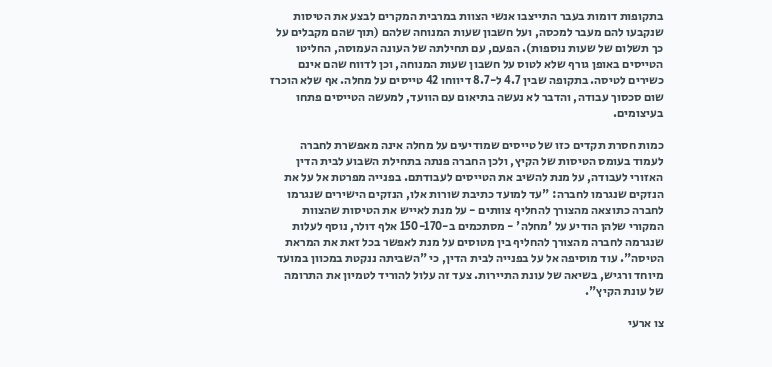בתקופות דומות בעבר התייצבו אנשי הצוות במרבית המקרים לבצע את הטיסות שנקבעו להם מעבר למכסה, ועל חשבון שעות המנוחה שלהם (תוך שהם מקבלים על כך תשלום של שעות נוספות). הפעם, עם תחילתה של העונה העמוסה, החליטו הטייסים באופן גורף שלא לטוס על חשבון שעות המנוחה, וכן לדווח שהם אינם כשירים לטיסה. בתקופה שבין 4.7 ל-8.7 דיווחו 42 טייסים על מחלה. אף שלא הוכרז שום סכסוך עבודה, והדבר לא נעשה בתיאום עם הוועד, למעשה הטייסים פתחו בעיצומים.

כמות חסרת תקדים כזו של טייסים שמודיעים על מחלה אינה מאפשרת לחברה לעמוד בעומס הטיסות של הקיץ, ולכן החברה פנתה בתחילת השבוע לבית הדין האזורי לעבודה, על מנת להשיב את הטייסים לעבודתם. בפנייה מפרטת אל על את הנזקים שנגרמו לחברה: "עד למועד כתיבת שורות אלו, הנזקים הישירים שנגרמו לחברה כתוצאה מהצורך להחליף צוותים - על מנת לאייש את הטיסות שהצוות המקורי שלהן הודיע על 'מחלה' - מסתכמים ב-150-170 אלף דולר, נוסף לעלות שנגרמה לחברה מהצורך להחליף בין מטוסים על מנת לאפשר בכל זאת את המראת הטיסה". עוד מוסיפה אל על בפנייה לבית הדין, כי "השביתה ננקטת במכוון במועד מיוחד ורגיש, בשיאה של עונת התיירות. צעד זה עלול להוריד לטמיון את התרומה של עונת הקיץ".

צו ארעי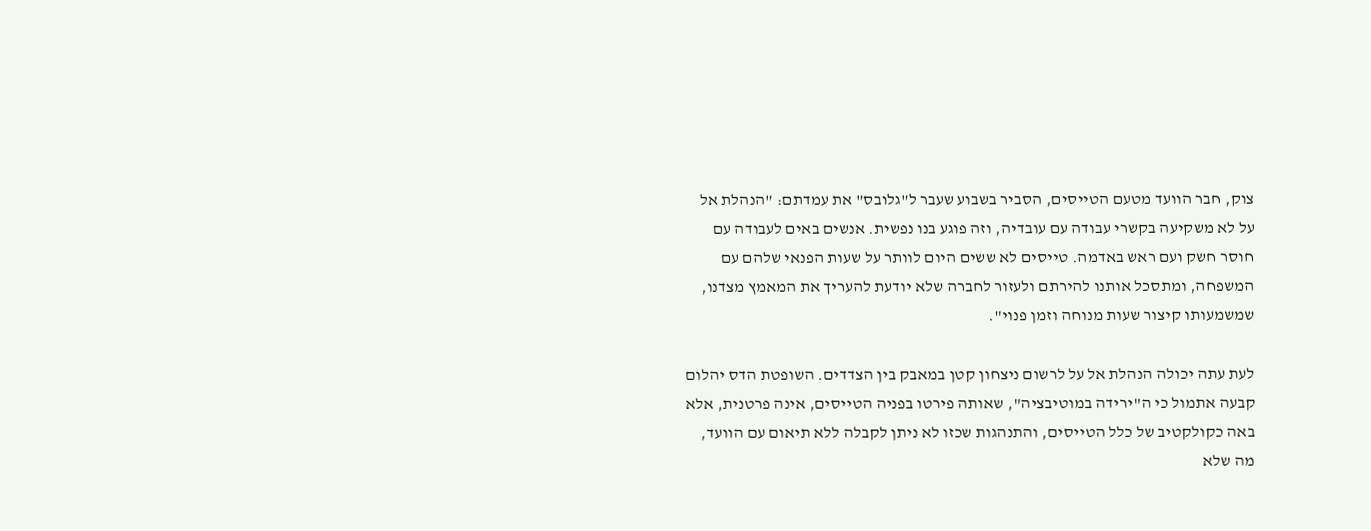צוק, חבר הוועד מטעם הטייסים, הסביר בשבוע שעבר ל"גלובס" את עמדתם: "הנהלת אל על לא משקיעה בקשרי עבודה עם עובדיה, וזה פוגע בנו נפשית. אנשים באים לעבודה עם חוסר חשק ועם ראש באדמה. טייסים לא ששים היום לוותר על שעות הפנאי שלהם עם המשפחה, ומתסכל אותנו להירתם ולעזור לחברה שלא יודעת להעריך את המאמץ מצדנו, שמשמעותו קיצור שעות מנוחה וזמן פנוי".

לעת עתה יכולה הנהלת אל על לרשום ניצחון קטן במאבק בין הצדדים. השופטת הדס יהלום קבעה אתמול כי ה"ירידה במוטיבציה", שאותה פירטו בפניה הטייסים, אינה פרטנית, אלא באה כקולקטיב של כלל הטייסים, והתנהגות שכזו לא ניתן לקבלה ללא תיאום עם הוועד, מה שלא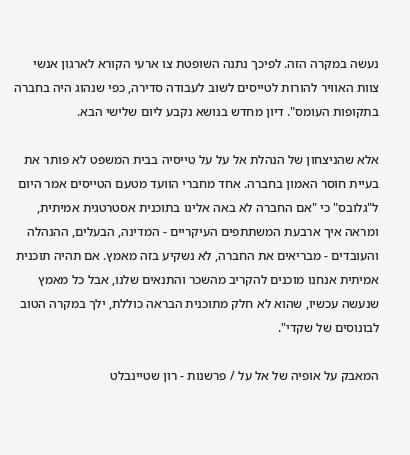נעשה במקרה הזה. לפיכך נתנה השופטת צו ארעי הקורא לארגון אנשי צוות האוויר להורות לטייסים לשוב לעבודה סדירה, כפי שנהוג היה בחברה בתקופות העומס". דיון מחדש בנושא נקבע ליום שלישי הבא.

אלא שהניצחון של הנהלת אל על על טייסיה בבית המשפט לא פותר את בעיית חוסר האמון בחברה. אחד מחברי הוועד מטעם הטייסים אמר היום ל"גלובס" כי "אם החברה לא באה אלינו בתוכנית אסטרטגית אמיתית, ומראה איך ארבעת המשתתפים העיקריים - המדינה, הבעלים, ההנהלה והעובדים - מבריאים את החברה, לא נשקיע בזה מאמץ. אם תהיה תוכנית אמיתית אנחנו מוכנים להקריב מהשכר והתנאים שלנו, אבל כל מאמץ שנעשה עכשיו, שהוא לא חלק מתוכנית הבראה כוללת, ילך במקרה הטוב לבונוסים של שקדי".

המאבק על אופיה של אל על / פרשנות - רון שטיינבלט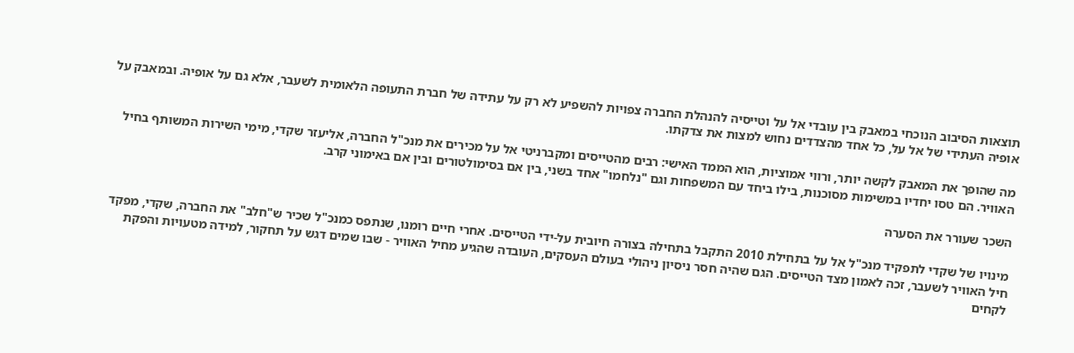תוצאות הסיבוב הנוכחי במאבק בין עובדי אל על וטייסיה להנהלת החברה צפויות להשפיע לא רק על עתידה של חברת התעופה הלאומית לשעבר, אלא גם על אופיה. ובמאבק על אופיה העתידי של אל על, כל אחד מהצדדים נחוש למצות את צדקתו.

מה שהופך את המאבק לקשה יותר, ורווי אמוציות, הוא הממד האישי: רבים מהטייסים ומקברניטי אל על מכירים את מנכ"ל החברה, אליעזר שקדי, מימי השירות המשותף בחיל האוויר. הם טסו יחדיו במשימות מסוכנות, בילו ביחד עם המשפחות וגם "נלחמו" אחד בשני, בין אם בסימולטורים ובין אם באימוני קרב.

השכר שעורר את הסערה

מינויו של שקדי לתפקיד מנכ"ל אל על בתחילת 2010 התקבל בתחילה בצורה חיובית על-ידי הטייסים. אחרי חיים רומנו, שנתפס כמנכ"ל שכיר ש"חלב" את החברה, שקדי, מפקד חיל האוויר לשעבר, זכה לאמון מצד הטייסים. הגם שהיה חסר ניסיון ניהולי בעולם העסקים, העובדה שהגיע מחיל האוויר - שבו שמים דגש על תחקור, למידה מטעויות והפקת לקחים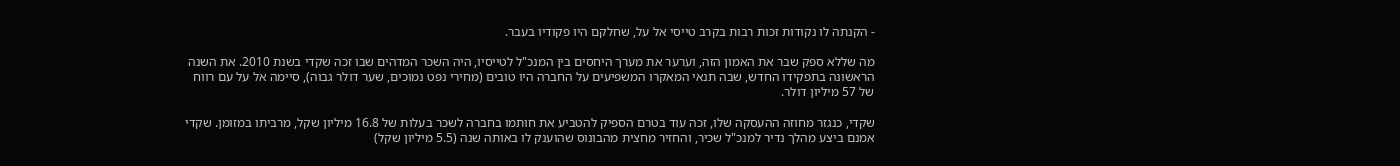- הקנתה לו נקודות זכות רבות בקרב טייסי אל על, שחלקם היו פקודיו בעבר.

מה שללא ספק שבר את האמון הזה, וערער את מערך היחסים בין המנכ"ל לטייסיו, היה השכר המדהים שבו זכה שקדי בשנת 2010. את השנה הראשונה בתפקידו החדש, שבה תנאי המאקרו המשפיעים על החברה היו טובים (מחירי נפט נמוכים, שער דולר גבוה), סיימה אל על עם רווח של 57 מיליון דולר.

שקדי, כנגזר מחוזה ההעסקה שלו, זכה עוד בטרם הספיק להטביע את חותמו בחברה לשכר בעלות של 16.8 מיליון שקל, מרביתו במזומן. שקדי אמנם ביצע מהלך נדיר למנכ"ל שכיר, והחזיר מחצית מהבונוס שהוענק לו באותה שנה (5.5 מיליון שקל)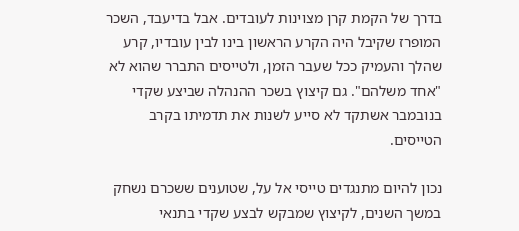בדרך של הקמת קרן מצוינות לעובדים. אבל בדיעבד, השכר המופרז שקיבל היה הקרע הראשון בינו לבין עובדיו, קרע שהלך והעמיק ככל שעבר הזמן, ולטייסים התברר שהוא לא "אחד משלהם". גם קיצוץ בשכר ההנהלה שביצע שקדי בנובמבר אשתקד לא סייע לשנות את תדמיתו בקרב הטייסים.

נכון להיום מתנגדים טייסי אל על, שטוענים ששכרם נשחק במשך השנים, לקיצוץ שמבקש לבצע שקדי בתנאי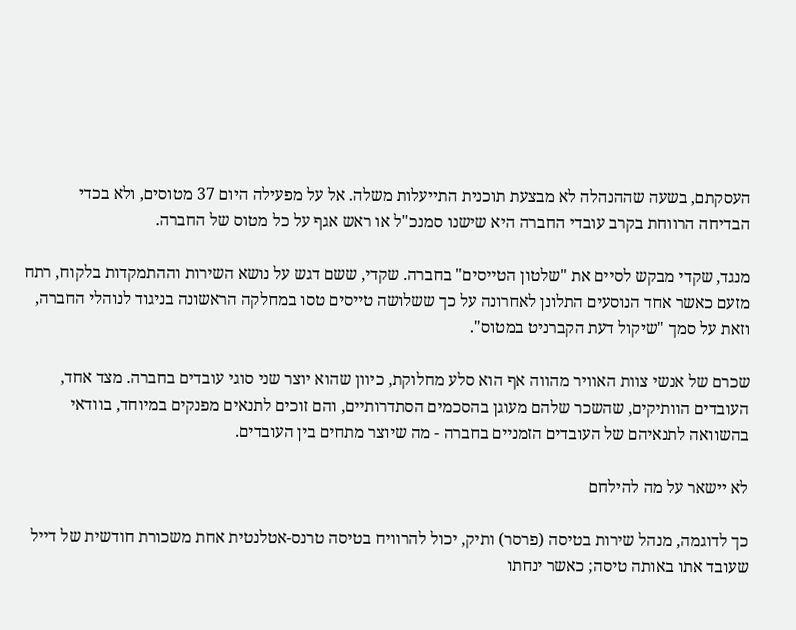העסקתם, בשעה שההנהלה לא מבצעת תוכנית התייעלות משלה. אל על מפעילה היום 37 מטוסים, ולא בכדי הבדיחה הרווחת בקרב עובדי החברה היא שישנו סמנכ"ל או ראש אגף על כל מטוס של החברה.

מנגד, שקדי מבקש לסיים את "שלטון הטייסים" בחברה. שקדי, ששם דגש על נושא השירות וההתמקדות בלקוח, רתח מזעם כאשר אחד הנוסעים התלונן לאחרונה על כך ששלושה טייסים טסו במחלקה הראשונה בניגוד לנוהלי החברה, וזאת על סמך "שיקול דעת הקברניט במטוס".

שכרם של אנשי צוות האוויר מהווה אף הוא סלע מחלוקת, כיוון שהוא יוצר שני סוגי עובדים בחברה. מצד אחד, העובדים הוותיקים, שהשכר שלהם מעוגן בהסכמים הסתדרותיים, והם זוכים לתנאים מפנקים במיוחד, בוודאי בהשוואה לתנאיהם של העובדים הזמניים בחברה - מה שיוצר מתחים בין העובדים.

לא יישאר על מה להילחם

כך לדוגמה, מנהל שירות בטיסה (פרסר) ותיק, יכול להרוויח בטיסה טרנס-אטלנטית אחת משכורת חודשית של דייל שעובד אתו באותה טיסה; כאשר ינחתו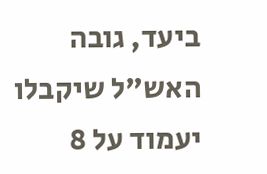ביעד, גובה האש"ל שיקבלו יעמוד על 8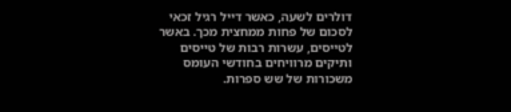דולרים לשעה, כאשר דייל רגיל זכאי לסכום של פחות ממחצית מכך. באשר לטייסים, עשרות רבות של טייסים ותיקים מרוויחים בחודשי העומס משכורות של שש ספרות.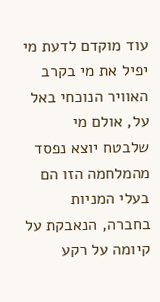עוד מוקדם לדעת מי יפיל את מי בקרב האוויר הנוכחי באל על, אולם מי שלבטח יוצא נפסד מהמלחמה הזו הם בעלי המניות בחברה, הנאבקת על קיומה על רקע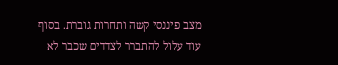מצב פיננסי קשה ותחרות גוברת. בסוף עוד עלול להתברר לצדדים שכבר לא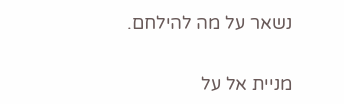נשאר על מה להילחם.

מניית אל על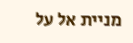מניית אל על